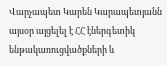Վարչապետ Կարեն Կարապետյանն այսօր այցելել է ՀՀ էներգետիկ ենթակառուցվածքների և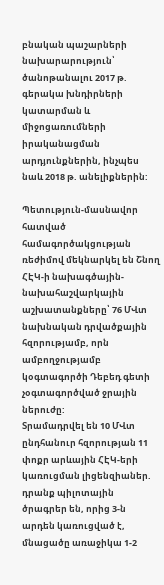բնական պաշարների նախարարություն՝ ծանոթանալու 2017 թ. գերակա խնդիրների կատարման և միջոցառումների իրականացման արդյունքներին, ինչպես նաև 2018 թ. անելիքներին:

Պետություն-մասնավոր հատված համագործակցության ռեժիմով մեկնարկել են Շնող ՀԷԿ-ի նախագծային-նախահաշվարկային աշխատանքները՝ 76 ՄՎտ նախնական դրվածքային հզորությամբ, որն ամբողջությամբ կօգտագործի Դեբեդ գետի չօգտագործված ջրային ներուժը:
Տրամադրվել են 10 ՄՎտ ընդհանուր հզորության 11 փոքր արևային ՀԷԿ-երի կառուցման լիցենզիաներ. դրանք պիլոտային ծրագրեր են, որից 3-ն արդեն կառուցված է, մնացածը առաջիկա 1-2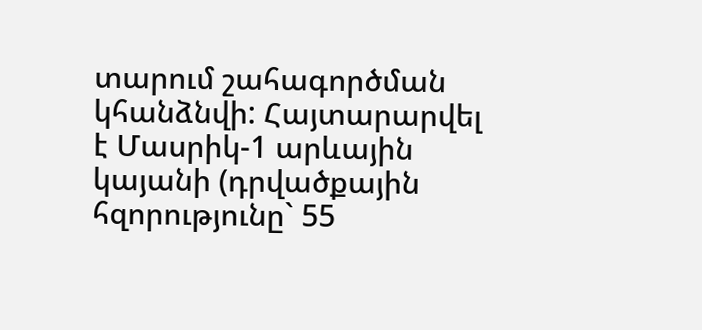տարում շահագործման կհանձնվի: Հայտարարվել է Մասրիկ-1 արևային կայանի (դրվածքային հզորությունը` 55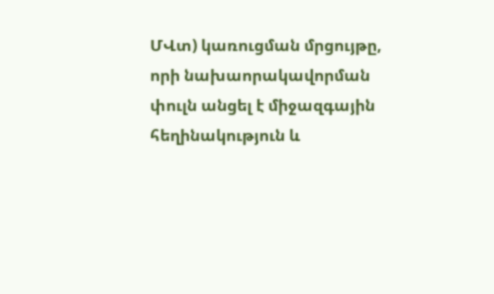ՄՎտ) կառուցման մրցույթը, որի նախաորակավորման փուլն անցել է միջազգային հեղինակություն և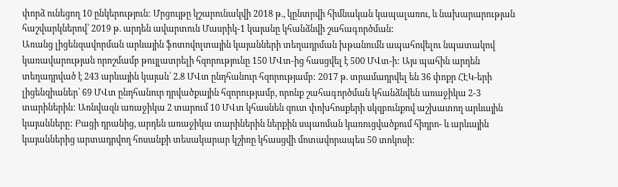փորձ ունեցող 10 ընկերություն: Մրցույթը կշարունակվի 2018 թ., կընտրվի հիմնական կապալառու, և նախարարության հաշվարկներով՝ 2019 թ. արդեն ավարտուն Մասրիկ-1 կայանը կհանձնվի շահագործման:
Առանց լիցենզավորման արևային ֆոտովոլտային կայանների տեղադրման խթանումն ապահովելու նպատակով կառավարության որոշմամբ թույլատրելի հզորությունը 150 ՄՎտ-ից հասցվել է 500 ՄՎտ-ի: Այս պահին արդեն տեղադրված է 243 արևային կայան՝ 2.8 ՄՎտ ընդհանուր հզորությամբ: 2017 թ. տրամադրվել են 36 փոքր ՀԷԿ-երի լիցենզիաներ՝ 69 ՄՎտ ընդհանուր դրվածքային հզորությամբ, որոնք շահագործման կհանձնվեն առաջիկա 2-3 տարիներին: Առնվազն առաջիկա 2 տարում 10 ՄՎտ կհասնեն զուտ փոխհոսքերի սկզբունքով աշխատող արևային կայանները: Բացի դրանից, արդեն առաջիկա տարիներին ներքին սպառման կառուցվածքում հիդրո- և արևային կայաններից արտադրվող հոսանքի տեսակարար կշիռը կհասցվի մոտավորապես 50 տոկոսի: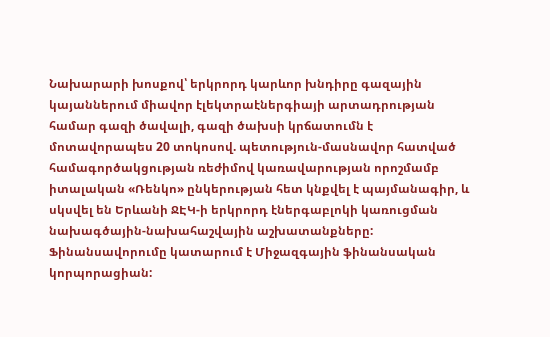Նախարարի խոսքով՝ երկրորդ կարևոր խնդիրը գազային կայաններում միավոր էլեկտրաէներգիայի արտադրության համար գազի ծավալի, գազի ծախսի կրճատումն է մոտավորապես 20 տոկոսով. պետություն-մասնավոր հատված համագործակցության ռեժիմով կառավարության որոշմամբ իտալական «Ռենկո» ընկերության հետ կնքվել է պայմանագիր, և սկսվել են Երևանի ՋԷԿ-ի երկրորդ էներգաբլոկի կառուցման նախագծային-նախահաշվային աշխատանքները: Ֆինանսավորումը կատարում է Միջազգային ֆինանսական կորպորացիան: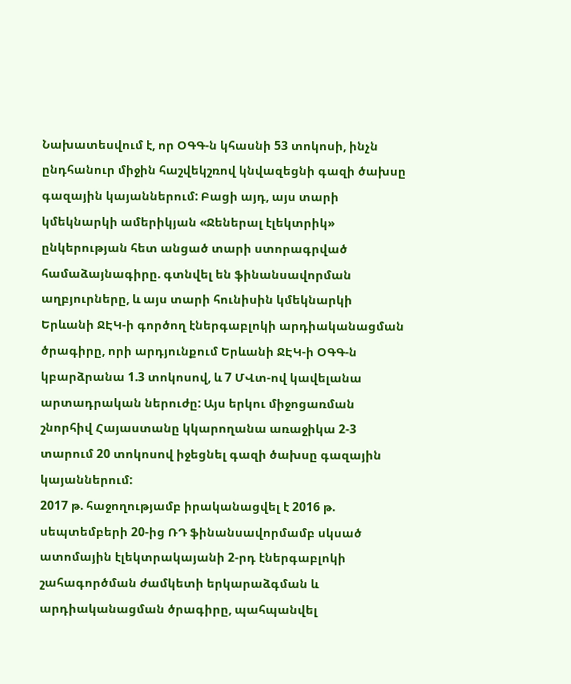Նախատեսվում է, որ ՕԳԳ-ն կհասնի 53 տոկոսի, ինչն ընդհանուր միջին հաշվեկշռով կնվազեցնի գազի ծախսը գազային կայաններում: Բացի այդ, այս տարի կմեկնարկի ամերիկյան «Ջեներալ էլեկտրիկ» ընկերության հետ անցած տարի ստորագրված համաձայնագիրը. գտնվել են ֆինանսավորման աղբյուրները, և այս տարի հունիսին կմեկնարկի Երևանի ՋԷԿ-ի գործող էներգաբլոկի արդիականացման ծրագիրը, որի արդյունքում Երևանի ՋԷԿ-ի ՕԳԳ-ն կբարձրանա 1.3 տոկոսով, և 7 ՄՎտ-ով կավելանա արտադրական ներուժը: Այս երկու միջոցառման շնորհիվ Հայաստանը կկարողանա առաջիկա 2-3 տարում 20 տոկոսով իջեցնել գազի ծախսը գազային կայաններում:
2017 թ. հաջողությամբ իրականացվել է 2016 թ. սեպտեմբերի 20-ից ՌԴ ֆինանսավորմամբ սկսած ատոմային էլեկտրակայանի 2-րդ էներգաբլոկի շահագործման ժամկետի երկարաձգման և արդիականացման ծրագիրը, պահպանվել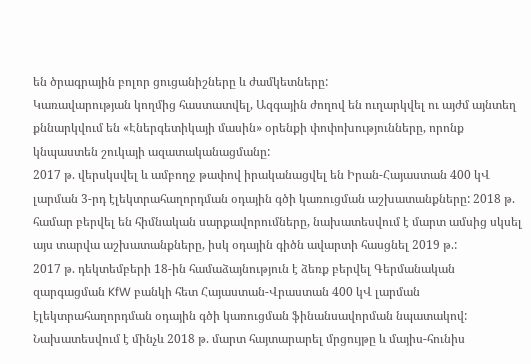են ծրագրային բոլոր ցուցանիշները և ժամկետները:
Կառավարության կողմից հաստատվել, Ազգային ժողով են ուղարկվել ու այժմ այնտեղ քննարկվում են «Էներգետիկայի մասին» օրենքի փոփոխությունները, որոնք կնպաստեն շուկայի ազատականացմանը:
2017 թ. վերսկսվել և ամբողջ թափով իրականացվել են Իրան-Հայաստան 400 կՎ լարման 3-րդ էլեկտրահաղորդման օդային գծի կառուցման աշխատանքները: 2018 թ. համար բերվել են հիմնական սարքավորումները, նախատեսվում է մարտ ամսից սկսել այս տարվա աշխատանքները, իսկ օդային գիծն ավարտի հասցնել 2019 թ.:
2017 թ. դեկտեմբերի 18-ին համաձայնություն է ձեռք բերվել Գերմանական զարգացման KfW բանկի հետ Հայաստան-Վրաստան 400 կՎ լարման էլեկտրահաղորդման օդային գծի կառուցման ֆինանսավորման նպատակով: Նախատեսվում է մինչև 2018 թ. մարտ հայտարարել մրցույթը և մայիս-հունիս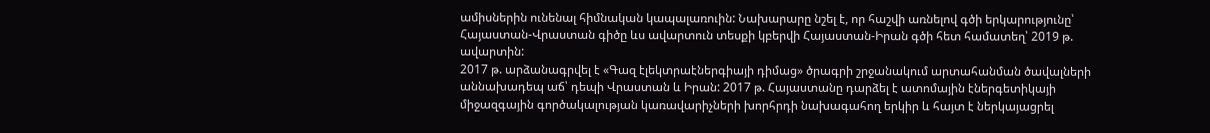ամիսներին ունենալ հիմնական կապալառուին: Նախարարը նշել է, որ հաշվի առնելով գծի երկարությունը՝ Հայաստան-Վրաստան գիծը ևս ավարտուն տեսքի կբերվի Հայաստան-Իրան գծի հետ համատեղ՝ 2019 թ. ավարտին:
2017 թ. արձանագրվել է «Գազ էլեկտրաէներգիայի դիմաց» ծրագրի շրջանակում արտահանման ծավալների աննախադեպ աճ՝ դեպի Վրաստան և Իրան: 2017 թ. Հայաստանը դարձել է ատոմային էներգետիկայի միջազգային գործակալության կառավարիչների խորհրդի նախագահող երկիր և հայտ է ներկայացրել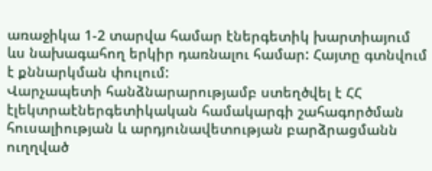առաջիկա 1-2 տարվա համար էներգետիկ խարտիայում ևս նախագահող երկիր դառնալու համար: Հայտը գտնվում է քննարկման փուլում:
Վարչապետի հանձնարարությամբ ստեղծվել է ՀՀ էլեկտրաէներգետիկական համակարգի շահագործման հուսալիության և արդյունավետության բարձրացմանն ուղղված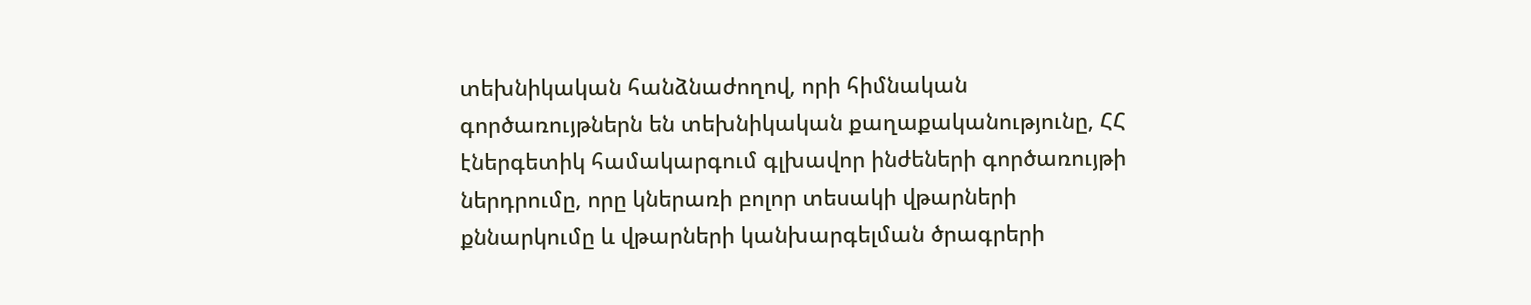տեխնիկական հանձնաժողով, որի հիմնական գործառույթներն են տեխնիկական քաղաքականությունը, ՀՀ էներգետիկ համակարգում գլխավոր ինժեների գործառույթի ներդրումը, որը կներառի բոլոր տեսակի վթարների քննարկումը և վթարների կանխարգելման ծրագրերի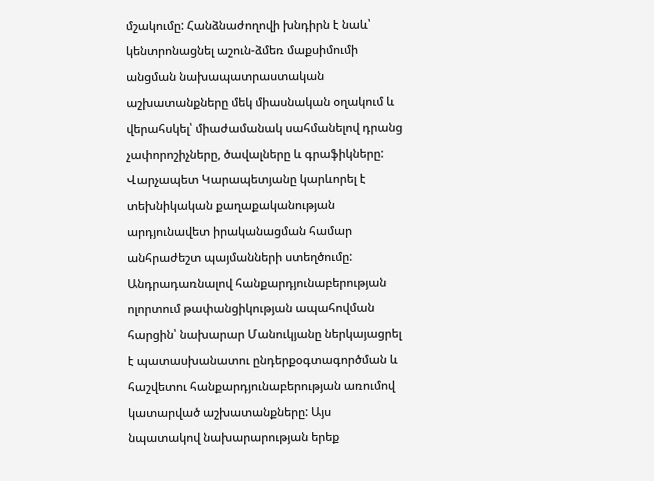մշակումը: Հանձնաժողովի խնդիրն է նաև՝ կենտրոնացնել աշուն-ձմեռ մաքսիմումի անցման նախապատրաստական աշխատանքները մեկ միասնական օղակում և վերահսկել՝ միաժամանակ սահմանելով դրանց չափորոշիչները, ծավալները և գրաֆիկները: Վարչապետ Կարապետյանը կարևորել է տեխնիկական քաղաքականության արդյունավետ իրականացման համար անհրաժեշտ պայմանների ստեղծումը:
Անդրադառնալով հանքարդյունաբերության ոլորտում թափանցիկության ապահովման հարցին՝ նախարար Մանուկյանը ներկայացրել է պատասխանատու ընդերքօգտագործման և հաշվետու հանքարդյունաբերության առումով կատարված աշխատանքները: Այս նպատակով նախարարության երեք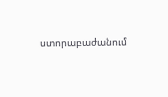ստորաբաժանում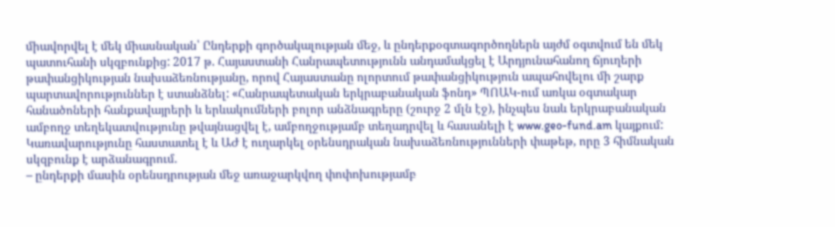միավորվել է մեկ միասնական՝ Ընդերքի գործակալության մեջ, և ընդերքօգտագործողներն այժմ օգտվում են մեկ պատուհանի սկզբունքից: 2017 թ. Հայաստանի Հանրապետությունն անդամակցել է Արդյունահանող ճյուղերի թափանցիկության նախաձեռնությանը, որով Հայաստանը ոլորտում թափանցիկություն ապահովելու մի շարք պարտավորություններ է ստանձնել: «Հանրապետական երկրաբանական ֆոնդ» ՊՈԱԿ-ում առկա օգտակար հանածոների հանքավայրերի և երևակումների բոլոր անձնագրերը (շուրջ 2 մլն էջ), ինչպես նաև երկրաբանական ամբողջ տեղեկատվությունը թվայնացվել է, ամբողջությամբ տեղադրվել և հասանելի է www.geo-fund.am կայքում:
Կառավարությունը հաստատել է և ԱԺ է ուղարկել օրենսդրական նախաձեռնությունների փաթեթ, որը 3 հիմնական սկզբունք է արձանագրում.
– ընդերքի մասին օրենսդրության մեջ առաջարկվող փոփոխությամբ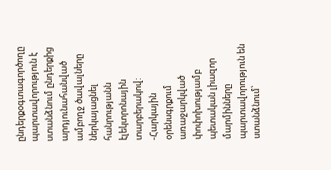ընդերքօգտագործողը պարտավորություն է ստանձնում ընդերքից արդյունահանված ամբողջ ծավալները ներկայացնել հանրությանն էլեկտրոնային տարբերակով:
-Հարկային օրենսգրքում առաջարկված փոփոխությամբ պետական լիազոր մարմինները պարտավորություն են ստանձնում՝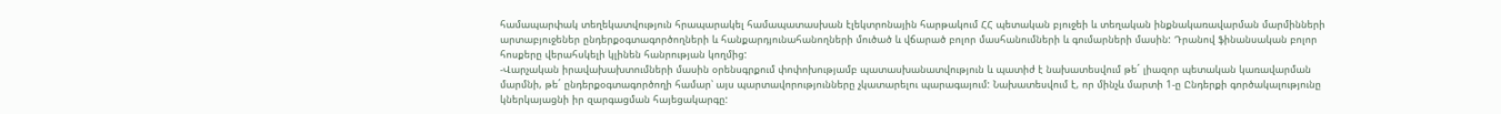համապարփակ տեղեկատվություն հրապարակել համապատասխան էլեկտրոնային հարթակում ՀՀ պետական բյուջեի և տեղական ինքնակառավարման մարմինների արտաբյուջեներ ընդերքօգտագործողների և հանքարդյունահանողների մուծած և վճարած բոլոր մասհանումների և գումարների մասին: Դրանով ֆինանսական բոլոր հոսքերը վերահսկելի կլինեն հանրության կողմից:
-Վարչական իրավախախտումների մասին օրենսգրքում փոփոխությամբ պատասխանատվություն և պատիժ է նախատեսվում թե´ լիազոր պետական կառավարման մարմնի, թե´ ընդերքօգտագործողի համար՝ այս պարտավորությունները չկատարելու պարագայում: Նախատեսվում է, որ մինչև մարտի 1-ը Ընդերքի գործակալությունը կներկայացնի իր զարգացման հայեցակարգը: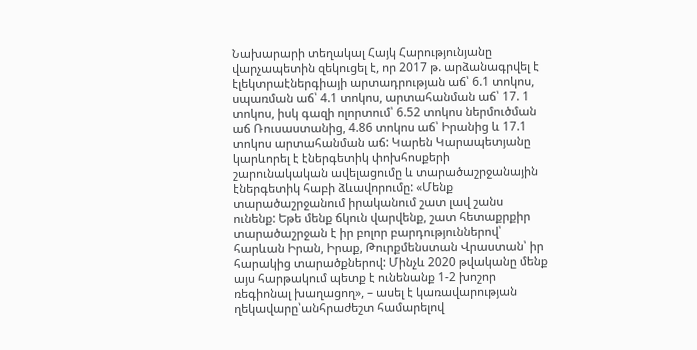Նախարարի տեղակալ Հայկ Հարությունյանը վարչապետին զեկուցել է, որ 2017 թ. արձանագրվել է էլեկտրաէներգիայի արտադրության աճ՝ 6.1 տոկոս, սպառման աճ՝ 4.1 տոկոս, արտահանման աճ՝ 17. 1 տոկոս, իսկ գազի ոլորտում՝ 6.52 տոկոս ներմուծման աճ Ռուսաստանից, 4.86 տոկոս աճ՝ Իրանից և 17.1 տոկոս արտահանման աճ: Կարեն Կարապետյանը կարևորել է էներգետիկ փոխհոսքերի շարունակական ավելացումը և տարածաշրջանային էներգետիկ հաբի ձևավորումը: «Մենք տարածաշրջանում իրականում շատ լավ շանս ունենք: Եթե մենք ճկուն վարվենք, շատ հետաքրքիր տարածաշրջան է իր բոլոր բարդություններով՝ հարևան Իրան, Իրաք, Թուրքմենստան Վրաստան՝ իր հարակից տարածքներով: Մինչև 2020 թվականը մենք այս հարթակում պետք է ունենանք 1-2 խոշոր ռեգիոնալ խաղացող», – ասել է կառավարության ղեկավարը՝անհրաժեշտ համարելով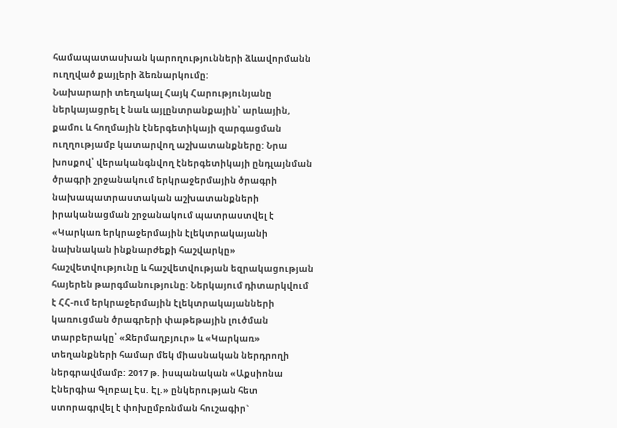համապատասխան կարողությունների ձևավորմանն ուղղված քայլերի ձեռնարկումը:
Նախարարի տեղակալ Հայկ Հարությունյանը ներկայացրել է նաև այլընտրանքային՝ արևային, քամու և հողմային էներգետիկայի զարգացման ուղղությամբ կատարվող աշխատանքները: Նրա խոսքով՝ վերականգնվող էներգետիկայի ընդլայնման ծրագրի շրջանակում երկրաջերմային ծրագրի նախապատրաստական աշխատանքների իրականացման շրջանակում պատրաստվել է «Կարկառ երկրաջերմային էլեկտրակայանի նախնական ինքնարժեքի հաշվարկը» հաշվետվությունը և հաշվետվության եզրակացության հայերեն թարգմանությունը: Ներկայում դիտարկվում է ՀՀ-ում երկրաջերմային էլեկտրակայանների կառուցման ծրագրերի փաթեթային լուծման տարբերակը՝ «Ջերմաղբյուր» և «Կարկառ» տեղանքների համար մեկ միասնական ներդրողի ներգրավմամբ: 2017 թ. իսպանական «Աքսիոնա Էներգիա Գլոբալ Էս. Էլ.» ընկերության հետ ստորագրվել է փոխըմբռնման հուշագիր`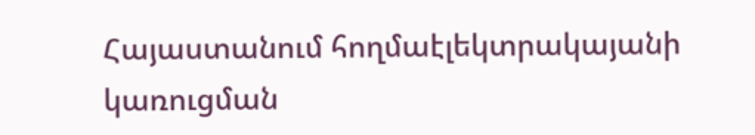Հայաստանում հողմաէլեկտրակայանի կառուցման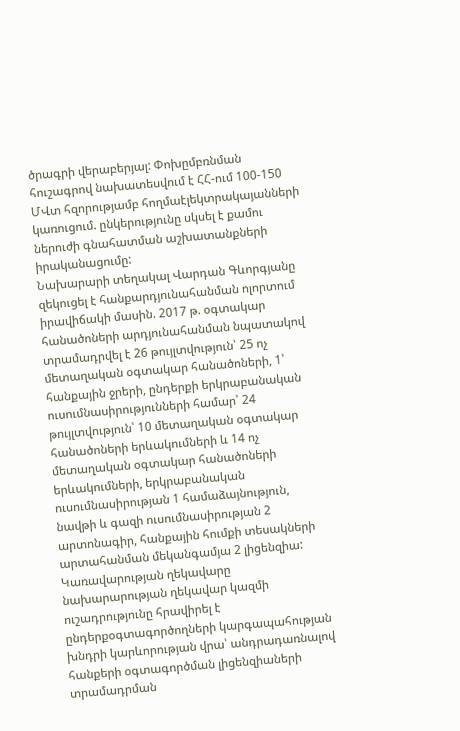ծրագրի վերաբերյալ: Փոխըմբռնման հուշագրով նախատեսվում է ՀՀ-ում 100-150 ՄՎտ հզորությամբ հողմաէլեկտրակայանների կառուցում. ընկերությունը սկսել է քամու ներուժի գնահատման աշխատանքների իրականացումը:
Նախարարի տեղակալ Վարդան Գևորգյանը զեկուցել է հանքարդյունահանման ոլորտում իրավիճակի մասին. 2017 թ. օգտակար հանածոների արդյունահանման նպատակով տրամադրվել է 26 թույլտվություն՝ 25 ոչ մետաղական օգտակար հանածոների, 1՝ հանքային ջրերի, ընդերքի երկրաբանական ուսումնասիրությունների համար՝ 24 թույլտվություն՝ 10 մետաղական օգտակար հանածոների երևակումների և 14 ոչ մետաղական օգտակար հանածոների երևակումների, երկրաբանական ուսումնասիրության 1 համաձայնություն, նավթի և գազի ուսումնասիրության 2 արտոնագիր, հանքային հումքի տեսակների արտահանման մեկանգամյա 2 լիցենզիա:
Կառավարության ղեկավարը նախարարության ղեկավար կազմի ուշադրությունը հրավիրել է ընդերքօգտագործողների կարգապահության խնդրի կարևորության վրա՝ անդրադառնալով հանքերի օգտագործման լիցենզիաների տրամադրման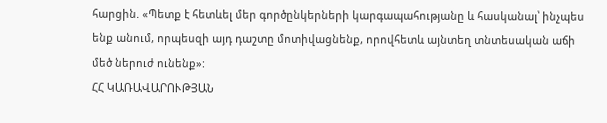հարցին. «Պետք է հետևել մեր գործընկերների կարգապահությանը և հասկանալ՝ ինչպես ենք անում, որպեսզի այդ դաշտը մոտիվացնենք, որովհետև այնտեղ տնտեսական աճի մեծ ներուժ ունենք»:
ՀՀ ԿԱՌԱՎԱՐՈՒԹՅԱՆ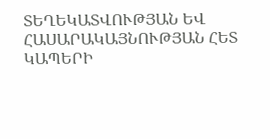ՏԵՂԵԿԱՏՎՈՒԹՅԱՆ ԵՎ ՀԱՍԱՐԱԿԱՅՆՈՒԹՅԱՆ ՀԵՏ ԿԱՊԵՐԻ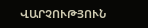ՎԱՐՉՈՒԹՅՈՒՆ